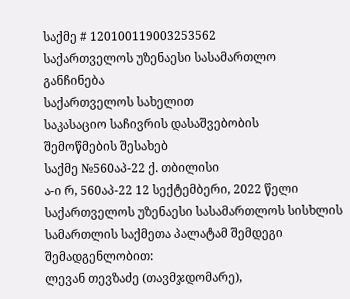საქმე # 120100119003253562
საქართველოს უზენაესი სასამართლო
განჩინება
საქართველოს სახელით
საკასაციო საჩივრის დასაშვებობის
შემოწმების შესახებ
საქმე №560აპ-22 ქ. თბილისი
ა-ი რ, 560აპ-22 12 სექტემბერი, 2022 წელი
საქართველოს უზენაესი სასამართლოს სისხლის სამართლის საქმეთა პალატამ შემდეგი შემადგენლობით:
ლევან თევზაძე (თავმჯდომარე),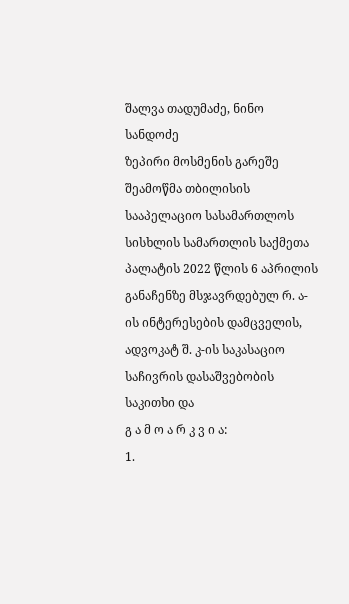შალვა თადუმაძე, ნინო სანდოძე
ზეპირი მოსმენის გარეშე შეამოწმა თბილისის სააპელაციო სასამართლოს სისხლის სამართლის საქმეთა პალატის 2022 წლის 6 აპრილის განაჩენზე მსჯავრდებულ რ. ა-ის ინტერესების დამცველის, ადვოკატ შ. კ-ის საკასაციო საჩივრის დასაშვებობის საკითხი და
გ ა მ ო ა რ კ ვ ი ა:
1.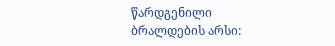წარდგენილი ბრალდების არსი: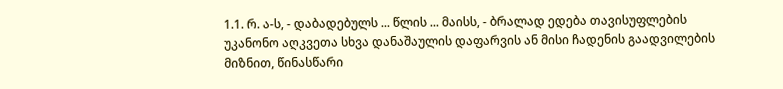1.1. რ. ა-ს, - დაბადებულს ... წლის ... მაისს, - ბრალად ედება თავისუფლების უკანონო აღკვეთა სხვა დანაშაულის დაფარვის ან მისი ჩადენის გაადვილების მიზნით, წინასწარი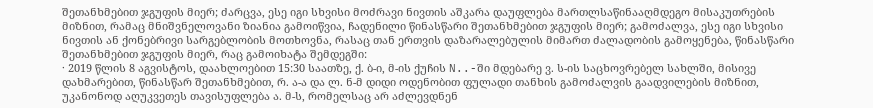შეთანხმებით ჯგუფის მიერ; ძარცვა, ესე იგი სხვისი მოძრავი ნივთის აშკარა დაუფლება მართლსაწინააღმდეგო მისაკუთრების მიზნით, რამაც მნიშვნელოვანი ზიანია გამოიწვია, ჩადენილი წინასწარი შეთანხმებით ჯგუფის მიერ; გამოძალვა, ესე იგი სხვისი ნივთის ან ქონებრივი სარგებლობის მოთხოვნა, რასაც თან ერთვის დაზარალებულის მიმართ ძალადობის გამოყენება, წინასწარი შეთანხმებით ჯგუფის მიერ, რაც გამოიხატა შემდეგში:
· 2019 წლის 8 აგვისტოს, დაახლოებით 15:30 საათზე, ქ. ბ-ი, მ-ის ქუჩის N..-ში მდებარე ვ. ს-ის საცხოვრებელ სახლში, მისივე დახმარებით, წინასწარ შეთანხმებით, რ. ა-ა და ლ. ნ-მ დიდი ოდენობით ფულადი თანხის გამოძალვის გაადვილების მიზნით, უკანონოდ აღუკვეთეს თავისუფლება ა. მ-ს, რომელსაც არ აძლევდნენ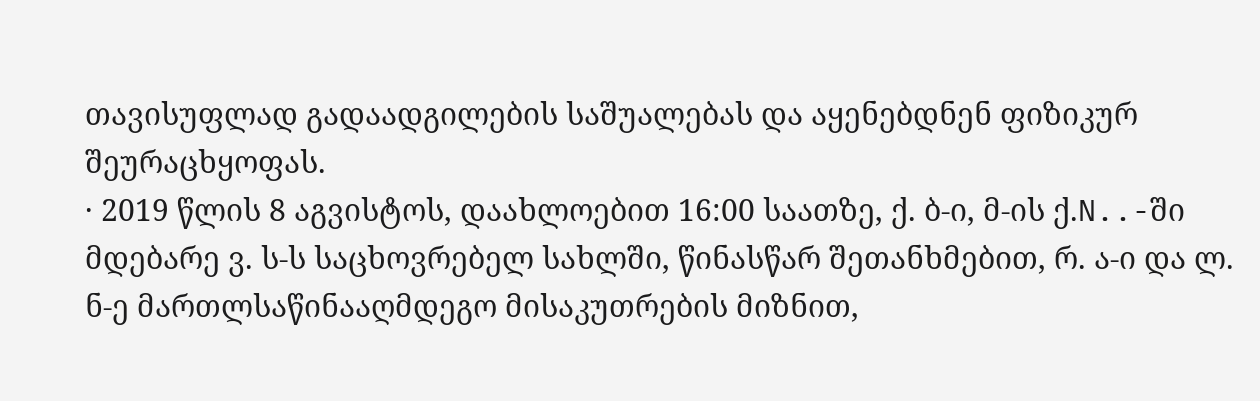თავისუფლად გადაადგილების საშუალებას და აყენებდნენ ფიზიკურ შეურაცხყოფას.
· 2019 წლის 8 აგვისტოს, დაახლოებით 16:00 საათზე, ქ. ბ-ი, მ-ის ქ.N..-ში მდებარე ვ. ს-ს საცხოვრებელ სახლში, წინასწარ შეთანხმებით, რ. ა-ი და ლ. ნ-ე მართლსაწინააღმდეგო მისაკუთრების მიზნით,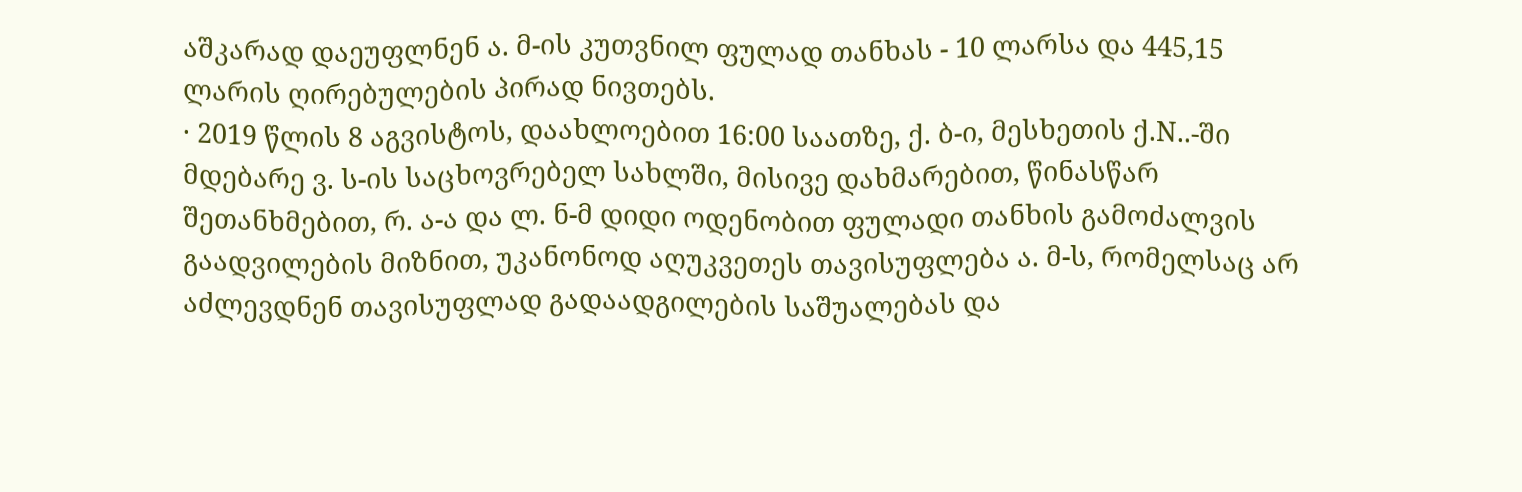აშკარად დაეუფლნენ ა. მ-ის კუთვნილ ფულად თანხას - 10 ლარსა და 445,15 ლარის ღირებულების პირად ნივთებს.
· 2019 წლის 8 აგვისტოს, დაახლოებით 16:00 საათზე, ქ. ბ-ი, მესხეთის ქ.N..-ში მდებარე ვ. ს-ის საცხოვრებელ სახლში, მისივე დახმარებით, წინასწარ შეთანხმებით, რ. ა-ა და ლ. ნ-მ დიდი ოდენობით ფულადი თანხის გამოძალვის გაადვილების მიზნით, უკანონოდ აღუკვეთეს თავისუფლება ა. მ-ს, რომელსაც არ აძლევდნენ თავისუფლად გადაადგილების საშუალებას და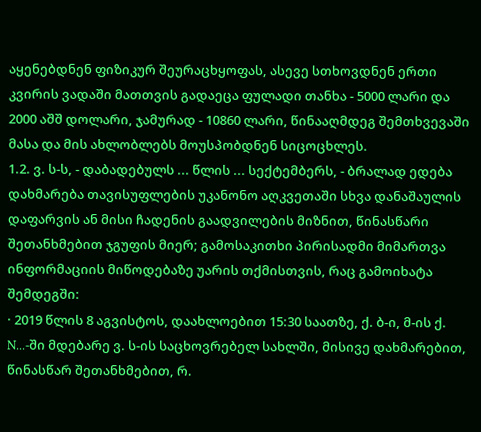აყენებდნენ ფიზიკურ შეურაცხყოფას, ასევე სთხოვდნენ ერთი კვირის ვადაში მათთვის გადაეცა ფულადი თანხა - 5000 ლარი და 2000 აშშ დოლარი, ჯამურად - 10860 ლარი, წინააღმდეგ შემთხვევაში მასა და მის ახლობლებს მოუსპობდნენ სიცოცხლეს.
1.2. ვ. ს-ს, - დაბადებულს ... წლის ... სექტემბერს, - ბრალად ედება დახმარება თავისუფლების უკანონო აღკვეთაში სხვა დანაშაულის დაფარვის ან მისი ჩადენის გაადვილების მიზნით, წინასწარი შეთანხმებით ჯგუფის მიერ; გამოსაკითხი პირისადმი მიმართვა ინფორმაციის მიწოდებაზე უარის თქმისთვის, რაც გამოიხატა შემდეგში:
· 2019 წლის 8 აგვისტოს, დაახლოებით 15:30 საათზე, ქ. ბ-ი, მ-ის ქ. N...-ში მდებარე ვ. ს-ის საცხოვრებელ სახლში, მისივე დახმარებით, წინასწარ შეთანხმებით, რ.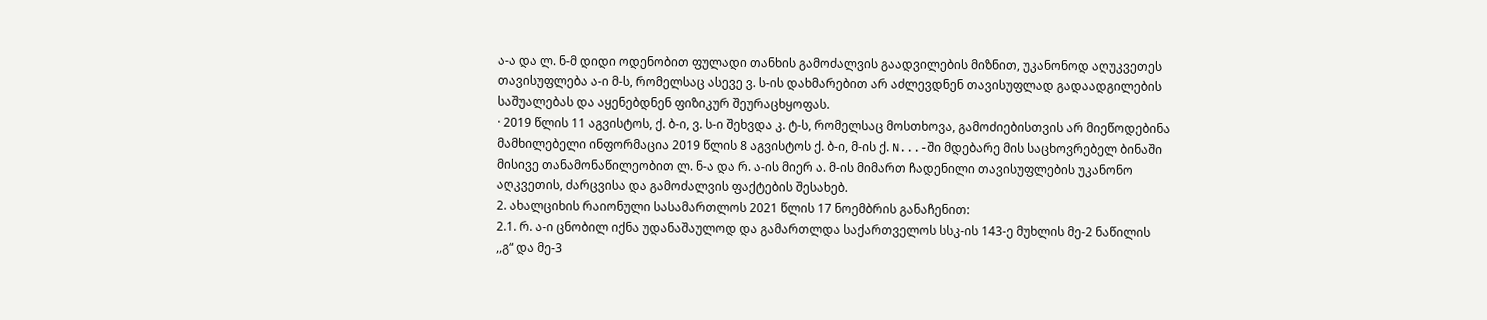ა-ა და ლ. ნ-მ დიდი ოდენობით ფულადი თანხის გამოძალვის გაადვილების მიზნით, უკანონოდ აღუკვეთეს თავისუფლება ა-ი მ-ს, რომელსაც ასევე ვ. ს-ის დახმარებით არ აძლევდნენ თავისუფლად გადაადგილების საშუალებას და აყენებდნენ ფიზიკურ შეურაცხყოფას.
· 2019 წლის 11 აგვისტოს, ქ. ბ-ი, ვ. ს-ი შეხვდა კ. ტ-ს, რომელსაც მოსთხოვა, გამოძიებისთვის არ მიეწოდებინა მამხილებელი ინფორმაცია 2019 წლის 8 აგვისტოს ქ. ბ-ი, მ-ის ქ. N...-ში მდებარე მის საცხოვრებელ ბინაში მისივე თანამონაწილეობით ლ. ნ-ა და რ. ა-ის მიერ ა. მ-ის მიმართ ჩადენილი თავისუფლების უკანონო აღკვეთის, ძარცვისა და გამოძალვის ფაქტების შესახებ.
2. ახალციხის რაიონული სასამართლოს 2021 წლის 17 ნოემბრის განაჩენით:
2.1. რ. ა-ი ცნობილ იქნა უდანაშაულოდ და გამართლდა საქართველოს სსკ-ის 143-ე მუხლის მე-2 ნაწილის ,,გ“ და მე-3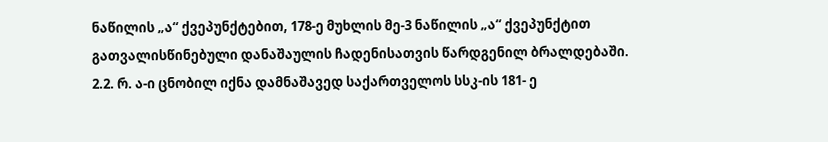ნაწილის „ა“ ქვეპუნქტებით, 178-ე მუხლის მე-3 ნაწილის „ა“ ქვეპუნქტით გათვალისწინებული დანაშაულის ჩადენისათვის წარდგენილ ბრალდებაში.
2.2. რ. ა-ი ცნობილ იქნა დამნაშავედ საქართველოს სსკ-ის 181- ე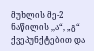მუხლის მე-2 ნაწილის ,,ა“, „გ“ ქვეპუნქტებით და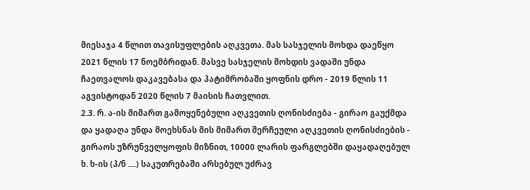მიესაჯა 4 წლით თავისუფლების აღკვეთა. მას სასჯელის მოხდა დაეწყო 2021 წლის 17 ნოემბრიდან. მასვე სასჯელის მოხდის ვადაში უნდა ჩაეთვალოს დაკავებასა და პატიმრობაში ყოფნის დრო - 2019 წლის 11 აგვისტოდან 2020 წლის 7 მაისის ჩათვლით.
2.3. რ. ა-ის მიმართ გამოყენებული აღკვეთის ღონისძიება - გირაო გაუქმდა და ყადაღა უნდა მოეხსნას მის მიმართ შერჩეული აღკვეთის ღონისძიების - გირაოს უზრუნველყოფის მიზნით, 10000 ლარის ფარგლებში დაყადაღებულ ხ. ხ-ის (პ/ნ ....) საკუთრებაში არსებულ უძრავ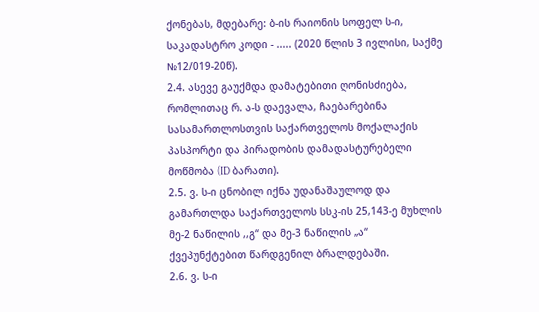ქონებას, მდებარე: ბ-ის რაიონის სოფელ ს-ი, საკადასტრო კოდი - ..... (2020 წლის 3 ივლისი, საქმე №12/019-20წ).
2.4. ასევე გაუქმდა დამატებითი ღონისძიება, რომლითაც რ. ა-ს დაევალა, ჩაებარებინა სასამართლოსთვის საქართველოს მოქალაქის პასპორტი და პირადობის დამადასტურებელი მოწმობა (ID ბარათი).
2.5. ვ. ს-ი ცნობილ იქნა უდანაშაულოდ და გამართლდა საქართველოს სსკ-ის 25,143-ე მუხლის მე-2 ნაწილის ,,გ“ და მე-3 ნაწილის „ა“ ქვეპუნქტებით წარდგენილ ბრალდებაში.
2.6. ვ. ს-ი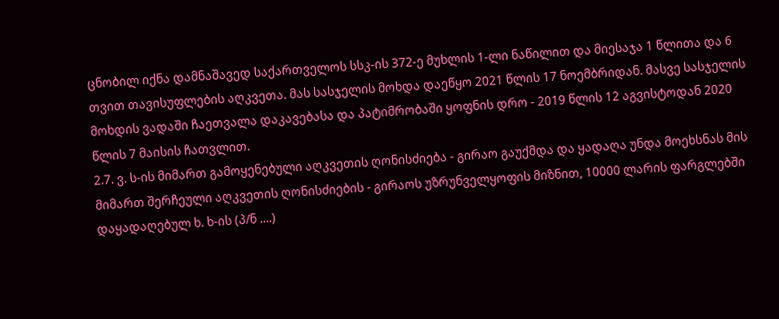ცნობილ იქნა დამნაშავედ საქართველოს სსკ-ის 372-ე მუხლის 1-ლი ნაწილით და მიესაჯა 1 წლითა და 6 თვით თავისუფლების აღკვეთა. მას სასჯელის მოხდა დაეწყო 2021 წლის 17 ნოემბრიდან. მასვე სასჯელის მოხდის ვადაში ჩაეთვალა დაკავებასა და პატიმრობაში ყოფნის დრო - 2019 წლის 12 აგვისტოდან 2020 წლის 7 მაისის ჩათვლით.
2.7. ვ. ს-ის მიმართ გამოყენებული აღკვეთის ღონისძიება - გირაო გაუქმდა და ყადაღა უნდა მოეხსნას მის მიმართ შერჩეული აღკვეთის ღონისძიების - გირაოს უზრუნველყოფის მიზნით, 10000 ლარის ფარგლებში დაყადაღებულ ხ. ხ-ის (პ/ნ ....)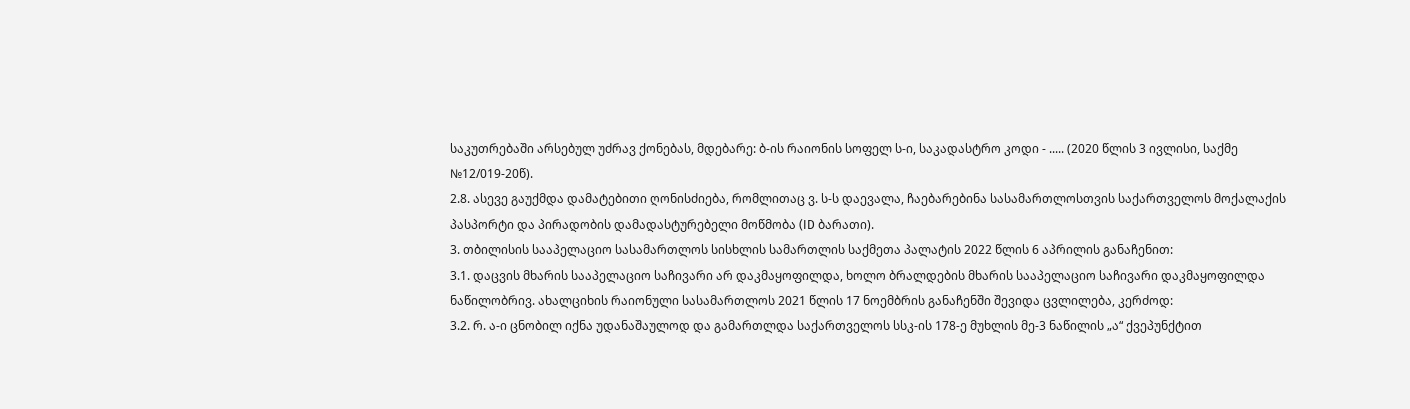საკუთრებაში არსებულ უძრავ ქონებას, მდებარე: ბ-ის რაიონის სოფელ ს-ი, საკადასტრო კოდი - ..... (2020 წლის 3 ივლისი, საქმე №12/019-20წ).
2.8. ასევე გაუქმდა დამატებითი ღონისძიება, რომლითაც ვ. ს-ს დაევალა, ჩაებარებინა სასამართლოსთვის საქართველოს მოქალაქის პასპორტი და პირადობის დამადასტურებელი მოწმობა (ID ბარათი).
3. თბილისის სააპელაციო სასამართლოს სისხლის სამართლის საქმეთა პალატის 2022 წლის 6 აპრილის განაჩენით:
3.1. დაცვის მხარის სააპელაციო საჩივარი არ დაკმაყოფილდა, ხოლო ბრალდების მხარის სააპელაციო საჩივარი დაკმაყოფილდა ნაწილობრივ. ახალციხის რაიონული სასამართლოს 2021 წლის 17 ნოემბრის განაჩენში შევიდა ცვლილება, კერძოდ:
3.2. რ. ა-ი ცნობილ იქნა უდანაშაულოდ და გამართლდა საქართველოს სსკ-ის 178-ე მუხლის მე-3 ნაწილის „ა“ ქვეპუნქტით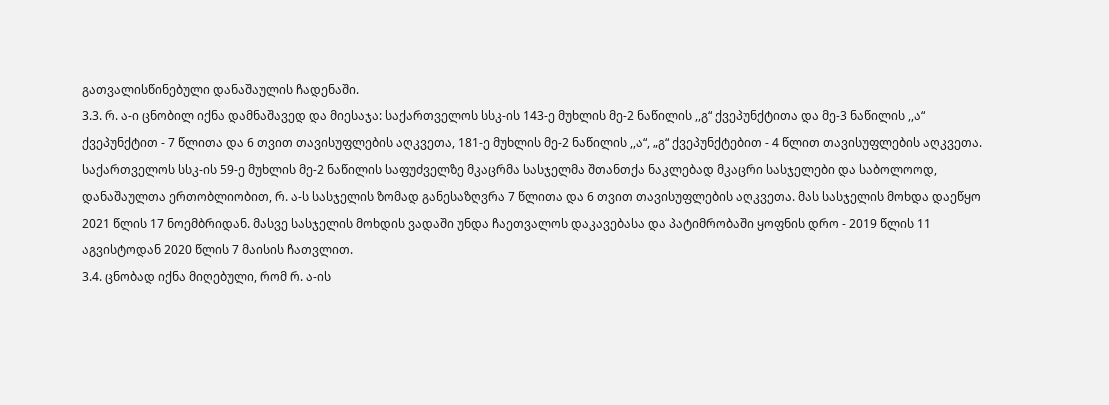გათვალისწინებული დანაშაულის ჩადენაში.
3.3. რ. ა-ი ცნობილ იქნა დამნაშავედ და მიესაჯა: საქართველოს სსკ-ის 143-ე მუხლის მე-2 ნაწილის ,,გ“ ქვეპუნქტითა და მე-3 ნაწილის ,,ა“ ქვეპუნქტით - 7 წლითა და 6 თვით თავისუფლების აღკვეთა, 181-ე მუხლის მე-2 ნაწილის ,,ა“, „გ“ ქვეპუნქტებით - 4 წლით თავისუფლების აღკვეთა. საქართველოს სსკ-ის 59-ე მუხლის მე-2 ნაწილის საფუძველზე მკაცრმა სასჯელმა შთანთქა ნაკლებად მკაცრი სასჯელები და საბოლოოდ, დანაშაულთა ერთობლიობით, რ. ა-ს სასჯელის ზომად განესაზღვრა 7 წლითა და 6 თვით თავისუფლების აღკვეთა. მას სასჯელის მოხდა დაეწყო 2021 წლის 17 ნოემბრიდან. მასვე სასჯელის მოხდის ვადაში უნდა ჩაეთვალოს დაკავებასა და პატიმრობაში ყოფნის დრო - 2019 წლის 11 აგვისტოდან 2020 წლის 7 მაისის ჩათვლით.
3.4. ცნობად იქნა მიღებული, რომ რ. ა-ის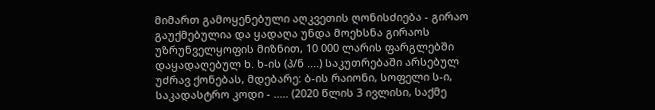მიმართ გამოყენებული აღკვეთის ღონისძიება - გირაო გაუქმებულია და ყადაღა უნდა მოეხსნა გირაოს უზრუნველყოფის მიზნით, 10 000 ლარის ფარგლებში დაყადაღებულ ხ. ხ-ის (პ/ნ ....) საკუთრებაში არსებულ უძრავ ქონებას, მდებარე: ბ-ის რაიონი, სოფელი ს-ი, საკადასტრო კოდი - ..... (2020 წლის 3 ივლისი, საქმე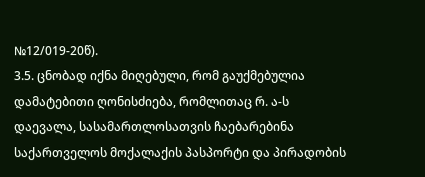№12/019-20წ).
3.5. ცნობად იქნა მიღებული, რომ გაუქმებულია დამატებითი ღონისძიება, რომლითაც რ. ა-ს დაევალა, სასამართლოსათვის ჩაებარებინა საქართველოს მოქალაქის პასპორტი და პირადობის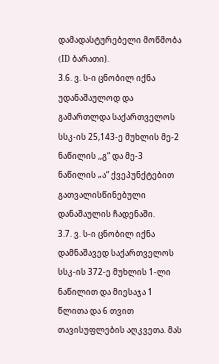დამადასტურებელი მოწმობა (ID ბარათი).
3.6. ვ. ს-ი ცნობილ იქნა უდანაშაულოდ და გამართლდა საქართველოს სსკ-ის 25,143-ე მუხლის მე-2 ნაწილის ,,გ“ და მე-3 ნაწილის „ა“ ქვეპუნქტებით გათვალისწინებული დანაშაულის ჩადენაში.
3.7. ვ. ს-ი ცნობილ იქნა დამნაშავედ საქართველოს სსკ-ის 372-ე მუხლის 1-ლი ნაწილით და მიესაჯა 1 წლითა და 6 თვით თავისუფლების აღკვეთა. მას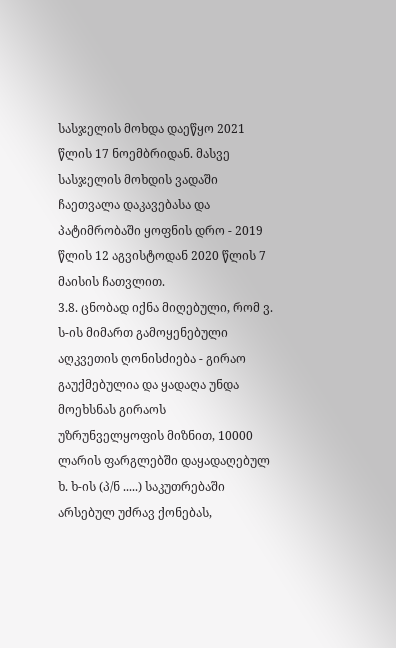სასჯელის მოხდა დაეწყო 2021 წლის 17 ნოემბრიდან. მასვე სასჯელის მოხდის ვადაში ჩაეთვალა დაკავებასა და პატიმრობაში ყოფნის დრო - 2019 წლის 12 აგვისტოდან 2020 წლის 7 მაისის ჩათვლით.
3.8. ცნობად იქნა მიღებული, რომ ვ. ს-ის მიმართ გამოყენებული აღკვეთის ღონისძიება - გირაო გაუქმებულია და ყადაღა უნდა მოეხსნას გირაოს უზრუნველყოფის მიზნით, 10000 ლარის ფარგლებში დაყადაღებულ ხ. ხ-ის (პ/ნ .....) საკუთრებაში არსებულ უძრავ ქონებას,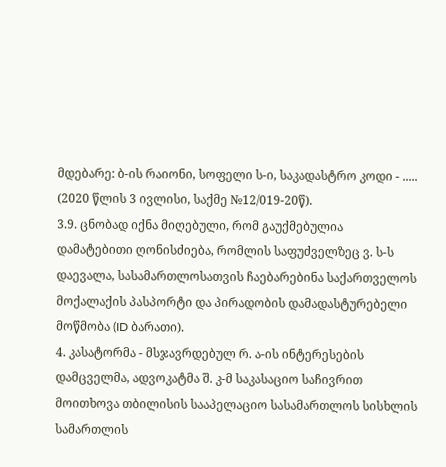მდებარე: ბ-ის რაიონი, სოფელი ს-ი, საკადასტრო კოდი - ..... (2020 წლის 3 ივლისი, საქმე №12/019-20წ).
3.9. ცნობად იქნა მიღებული, რომ გაუქმებულია დამატებითი ღონისძიება, რომლის საფუძველზეც ვ. ს-ს დაევალა, სასამართლოსათვის ჩაებარებინა საქართველოს მოქალაქის პასპორტი და პირადობის დამადასტურებელი მოწმობა (ID ბარათი).
4. კასატორმა - მსჯავრდებულ რ. ა-ის ინტერესების დამცველმა, ადვოკატმა შ. კ-მ საკასაციო საჩივრით მოითხოვა თბილისის სააპელაციო სასამართლოს სისხლის სამართლის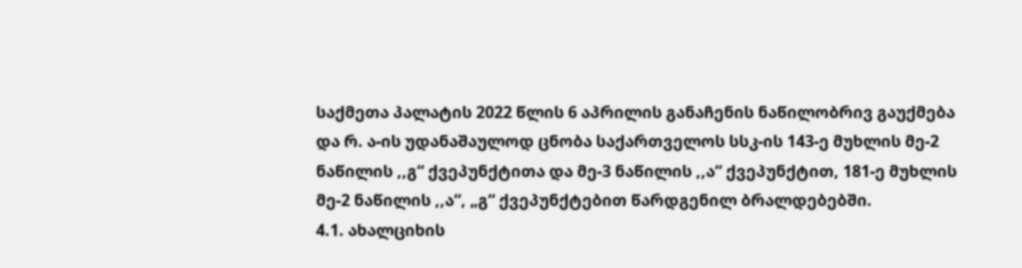საქმეთა პალატის 2022 წლის 6 აპრილის განაჩენის ნაწილობრივ გაუქმება და რ. ა-ის უდანაშაულოდ ცნობა საქართველოს სსკ-ის 143-ე მუხლის მე-2 ნაწილის ,,გ“ ქვეპუნქტითა და მე-3 ნაწილის ,,ა“ ქვეპუნქტით, 181-ე მუხლის მე-2 ნაწილის ,,ა“, „გ“ ქვეპუნქტებით წარდგენილ ბრალდებებში.
4.1. ახალციხის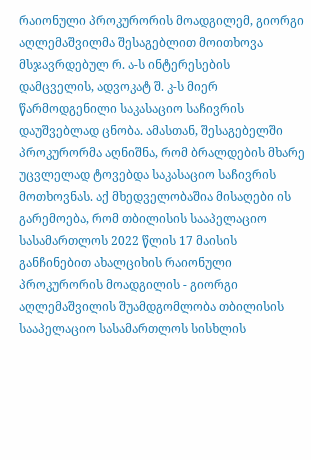რაიონული პროკურორის მოადგილემ, გიორგი აღლემაშვილმა შესაგებლით მოითხოვა მსჯავრდებულ რ. ა-ს ინტერესების დამცველის, ადვოკატ შ. კ-ს მიერ წარმოდგენილი საკასაციო საჩივრის დაუშვებლად ცნობა. ამასთან, შესაგებელში პროკურორმა აღნიშნა, რომ ბრალდების მხარე უცვლელად ტოვებდა საკასაციო საჩივრის მოთხოვნას. აქ მხედველობაშია მისაღები ის გარემოება, რომ თბილისის სააპელაციო სასამართლოს 2022 წლის 17 მაისის განჩინებით ახალციხის რაიონული პროკურორის მოადგილის - გიორგი აღლემაშვილის შუამდგომლობა თბილისის სააპელაციო სასამართლოს სისხლის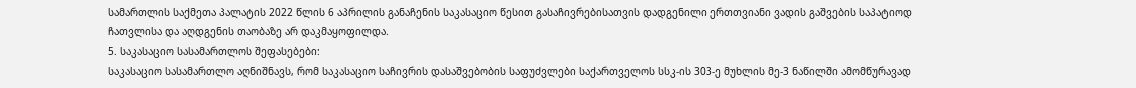სამართლის საქმეთა პალატის 2022 წლის 6 აპრილის განაჩენის საკასაციო წესით გასაჩივრებისათვის დადგენილი ერთთვიანი ვადის გაშვების საპატიოდ ჩათვლისა და აღდგენის თაობაზე არ დაკმაყოფილდა.
5. საკასაციო სასამართლოს შეფასებები:
საკასაციო სასამართლო აღნიშნავს, რომ საკასაციო საჩივრის დასაშვებობის საფუძვლები საქართველოს სსკ-ის 303-ე მუხლის მე-3 ნაწილში ამომწურავად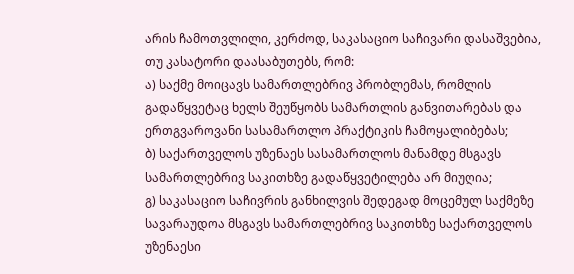არის ჩამოთვლილი, კერძოდ, საკასაციო საჩივარი დასაშვებია, თუ კასატორი დაასაბუთებს, რომ:
ა) საქმე მოიცავს სამართლებრივ პრობლემას, რომლის გადაწყვეტაც ხელს შეუწყობს სამართლის განვითარებას და ერთგვაროვანი სასამართლო პრაქტიკის ჩამოყალიბებას;
ბ) საქართველოს უზენაეს სასამართლოს მანამდე მსგავს სამართლებრივ საკითხზე გადაწყვეტილება არ მიუღია;
გ) საკასაციო საჩივრის განხილვის შედეგად მოცემულ საქმეზე სავარაუდოა მსგავს სამართლებრივ საკითხზე საქართველოს უზენაესი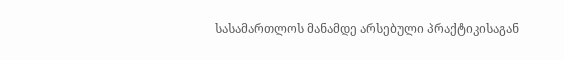სასამართლოს მანამდე არსებული პრაქტიკისაგან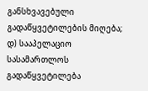განსხვავებული გადაწყვეტილების მიღება;
დ) სააპელაციო სასამართლოს გადაწყვეტილება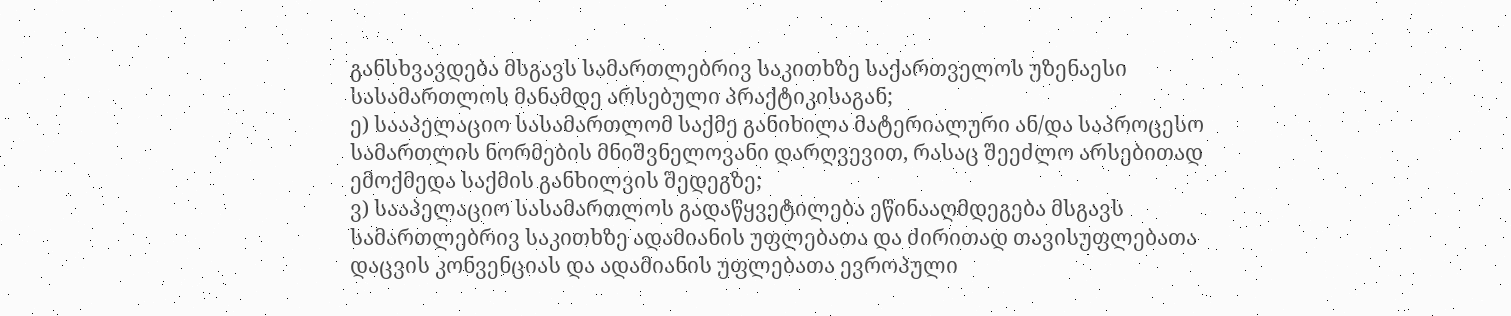განსხვავდება მსგავს სამართლებრივ საკითხზე საქართველოს უზენაესი სასამართლოს მანამდე არსებული პრაქტიკისაგან;
ე) სააპელაციო სასამართლომ საქმე განიხილა მატერიალური ან/და საპროცესო სამართლის ნორმების მნიშვნელოვანი დარღვევით, რასაც შეეძლო არსებითად ემოქმედა საქმის განხილვის შედეგზე;
ვ) სააპელაციო სასამართლოს გადაწყვეტილება ეწინააღმდეგება მსგავს სამართლებრივ საკითხზე ადამიანის უფლებათა და ძირითად თავისუფლებათა დაცვის კონვენციას და ადამიანის უფლებათა ევროპული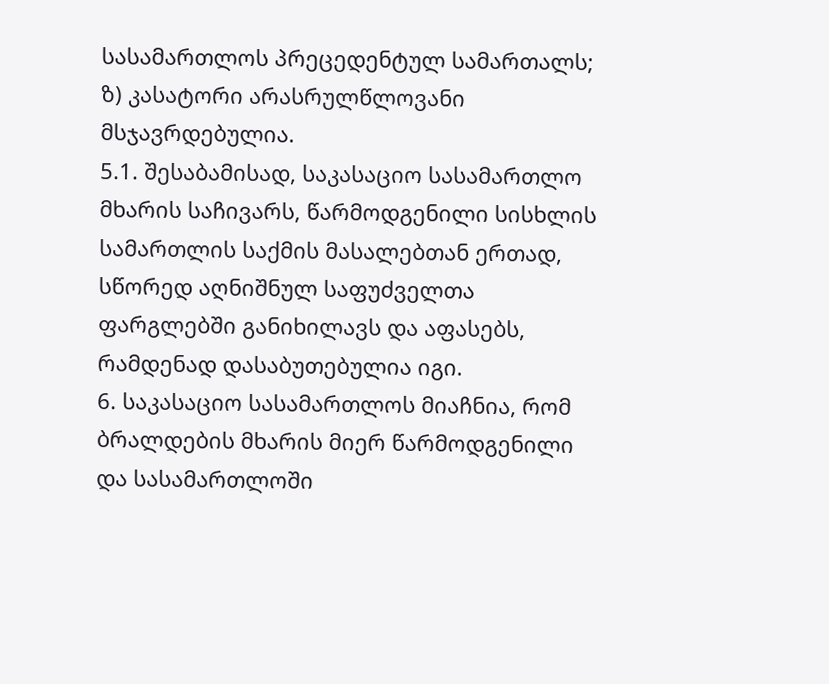სასამართლოს პრეცედენტულ სამართალს;
ზ) კასატორი არასრულწლოვანი მსჯავრდებულია.
5.1. შესაბამისად, საკასაციო სასამართლო მხარის საჩივარს, წარმოდგენილი სისხლის სამართლის საქმის მასალებთან ერთად, სწორედ აღნიშნულ საფუძველთა ფარგლებში განიხილავს და აფასებს, რამდენად დასაბუთებულია იგი.
6. საკასაციო სასამართლოს მიაჩნია, რომ ბრალდების მხარის მიერ წარმოდგენილი და სასამართლოში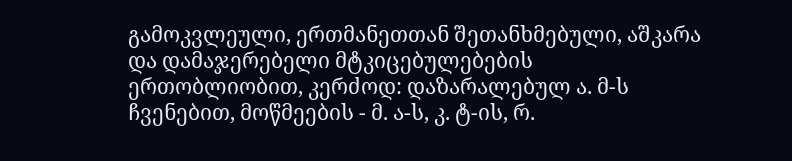გამოკვლეული, ერთმანეთთან შეთანხმებული, აშკარა და დამაჯერებელი მტკიცებულებების ერთობლიობით, კერძოდ: დაზარალებულ ა. მ-ს ჩვენებით, მოწმეების - მ. ა-ს, კ. ტ-ის, რ.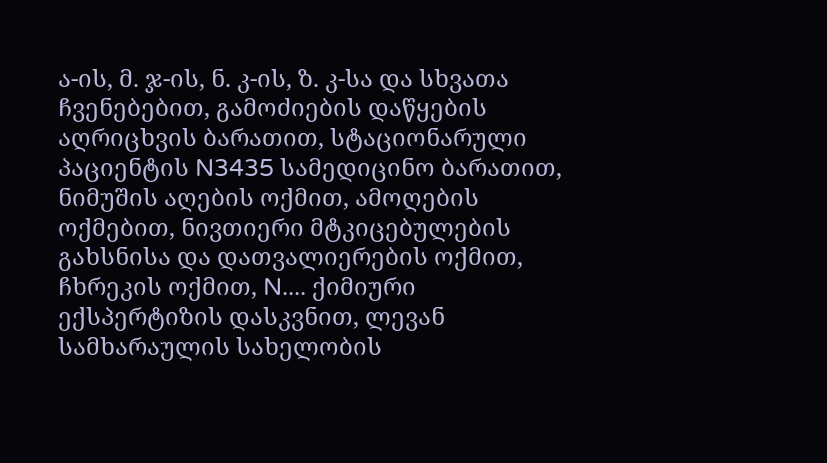ა-ის, მ. ჯ-ის, ნ. კ-ის, ზ. კ-სა და სხვათა ჩვენებებით, გამოძიების დაწყების აღრიცხვის ბარათით, სტაციონარული პაციენტის N3435 სამედიცინო ბარათით, ნიმუშის აღების ოქმით, ამოღების ოქმებით, ნივთიერი მტკიცებულების გახსნისა და დათვალიერების ოქმით, ჩხრეკის ოქმით, N.... ქიმიური ექსპერტიზის დასკვნით, ლევან სამხარაულის სახელობის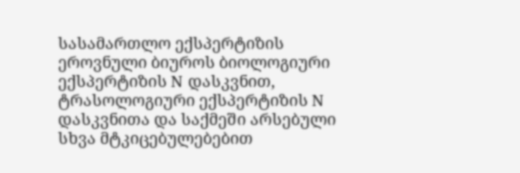სასამართლო ექსპერტიზის ეროვნული ბიუროს ბიოლოგიური ექსპერტიზის N დასკვნით, ტრასოლოგიური ექსპერტიზის N დასკვნითა და საქმეში არსებული სხვა მტკიცებულებებით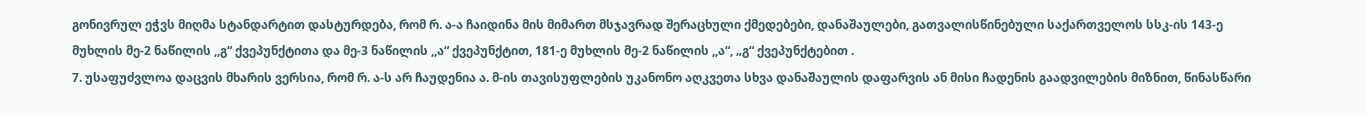გონივრულ ეჭვს მიღმა სტანდარტით დასტურდება, რომ რ. ა-ა ჩაიდინა მის მიმართ მსჯავრად შერაცხული ქმედებები, დანაშაულები, გათვალისწინებული საქართველოს სსკ-ის 143-ე მუხლის მე-2 ნაწილის ,,გ“ ქვეპუნქტითა და მე-3 ნაწილის ,,ა“ ქვეპუნქტით, 181-ე მუხლის მე-2 ნაწილის ,,ა“, „გ“ ქვეპუნქტებით .
7. უსაფუძვლოა დაცვის მხარის ვერსია, რომ რ. ა-ს არ ჩაუდენია ა. მ-ის თავისუფლების უკანონო აღკვეთა სხვა დანაშაულის დაფარვის ან მისი ჩადენის გაადვილების მიზნით, წინასწარი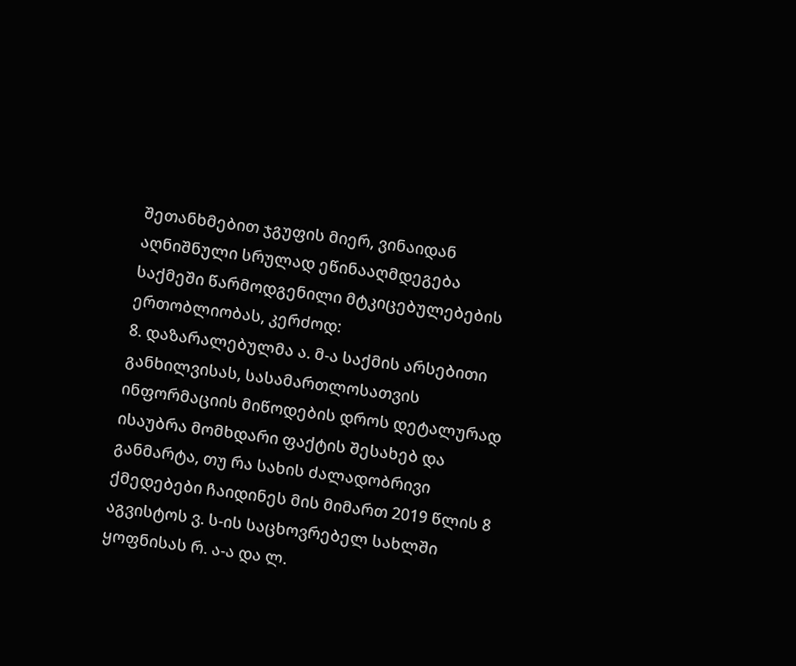შეთანხმებით ჯგუფის მიერ, ვინაიდან აღნიშნული სრულად ეწინააღმდეგება საქმეში წარმოდგენილი მტკიცებულებების ერთობლიობას, კერძოდ:
8. დაზარალებულმა ა. მ-ა საქმის არსებითი განხილვისას, სასამართლოსათვის ინფორმაციის მიწოდების დროს დეტალურად ისაუბრა მომხდარი ფაქტის შესახებ და განმარტა, თუ რა სახის ძალადობრივი ქმედებები ჩაიდინეს მის მიმართ 2019 წლის 8 აგვისტოს ვ. ს-ის საცხოვრებელ სახლში ყოფნისას რ. ა-ა და ლ.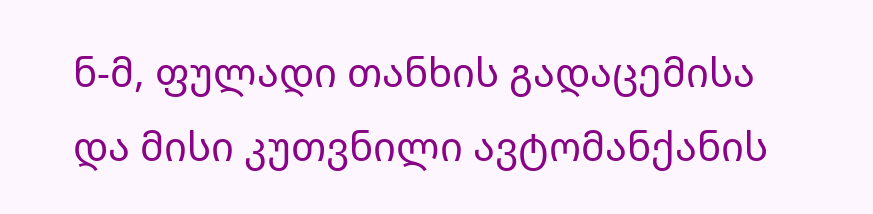ნ-მ, ფულადი თანხის გადაცემისა და მისი კუთვნილი ავტომანქანის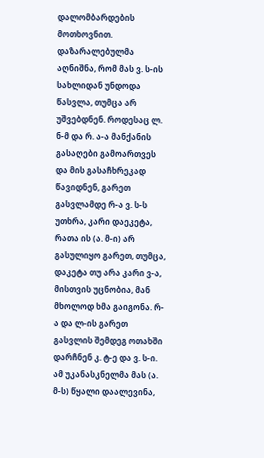დალომბარდების მოთხოვნით. დაზარალებულმა აღნიშნა, რომ მას ვ. ს-ის სახლიდან უნდოდა წასვლა, თუმცა არ უშვებდნენ. როდესაც ლ. ნ-მ და რ. ა-ა მანქანის გასაღები გამოართვეს და მის გასაჩხრეკად წავიდნენ, გარეთ გასვლამდე რ-ა ვ. ს-ს უთხრა, კარი დაეკეტა, რათა ის (ა. მ-ი) არ გასულიყო გარეთ, თუმცა, დაკეტა თუ არა კარი ვ-ა, მისთვის უცნობია, მან მხოლოდ ხმა გაიგონა. რ-ა და ლ-ის გარეთ გასვლის შემდეგ ოთახში დარჩნენ კ. ტ-ე და ვ. ს-ი. ამ უკანასკნელმა მას (ა. მ-ს) წყალი დაალევინა,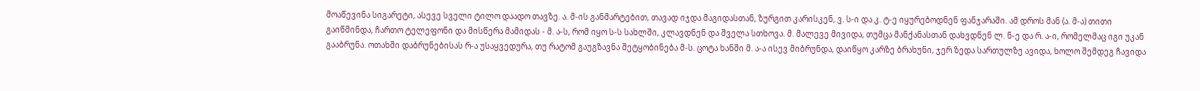მოაწევინა სიგარეტი, ასევე სველი ტილო დაადო თავზე. ა. მ-ის განმარტებით, თავად იჯდა მაგიდასთან, ზურგით კარისკენ, ვ. ს-ი და კ. ტ-ე იყურებოდნენ ფანჯარაში. ამ დროს მან (ა. მ-ა) თითი გაიწმინდა, ჩართო ტელეფონი და მისწერა მამიდას - მ. ა-ს, რომ იყო ს-ს სახლში, კლავდნენ და შველა სთხოვა. მ. მალევე მივიდა, თუმცა მანქანასთან დახვდნენ ლ. ნ-ე და რ. ა-ი, რომელმაც იგი უკან გააბრუნა. ოთახში დაბრუნებისას რ-ა უსაყვედურა, თუ რატომ გაუგზავნა შეტყობინება მ-ს. ცოტა ხანში მ. ა-ა ისევ მიბრუნდა, დაიწყო კარზე ბრახუნი, ჯერ ზედა სართულზე ავიდა, ხოლო შემდეგ ჩავიდა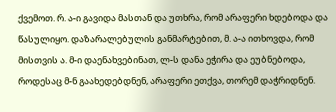ქვემოთ. რ. ა-ი გავიდა მასთან და უთხრა, რომ არაფერი ხდებოდა და წასულიყო. დაზარალებულის განმარტებით, მ. ა-ა ითხოვდა, რომ მისთვის ა. მ-ი დაენახვებინათ, ლ-ს დანა ეჭირა და ეუბნებოდა, როდესაც მ-ნ გაახედებდნენ, არაფერი ეთქვა, თორემ დაჭრიდნენ.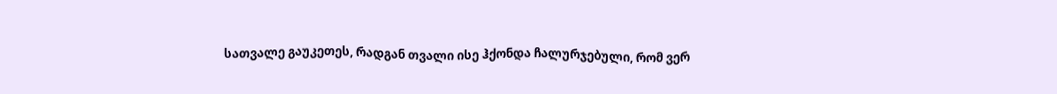სათვალე გაუკეთეს, რადგან თვალი ისე ჰქონდა ჩალურჯებული, რომ ვერ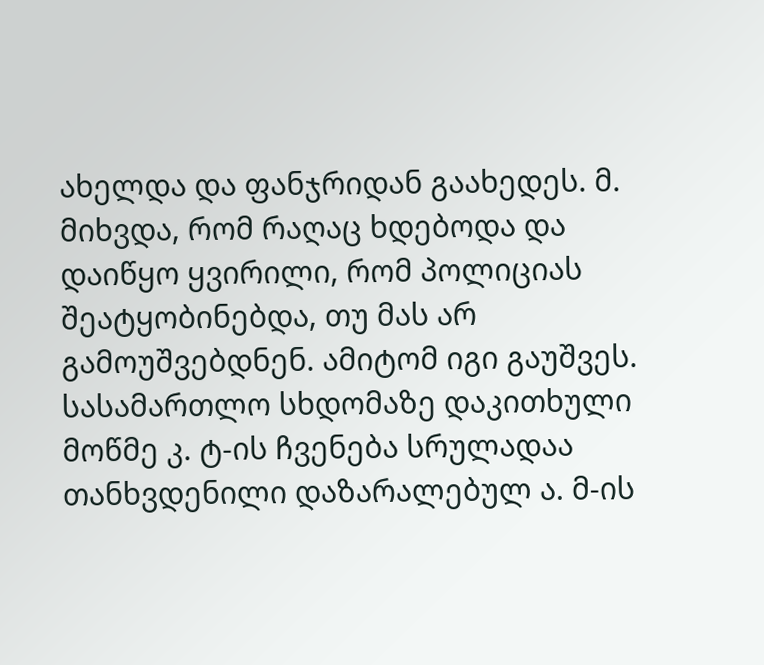ახელდა და ფანჯრიდან გაახედეს. მ. მიხვდა, რომ რაღაც ხდებოდა და დაიწყო ყვირილი, რომ პოლიციას შეატყობინებდა, თუ მას არ გამოუშვებდნენ. ამიტომ იგი გაუშვეს. სასამართლო სხდომაზე დაკითხული მოწმე კ. ტ-ის ჩვენება სრულადაა თანხვდენილი დაზარალებულ ა. მ-ის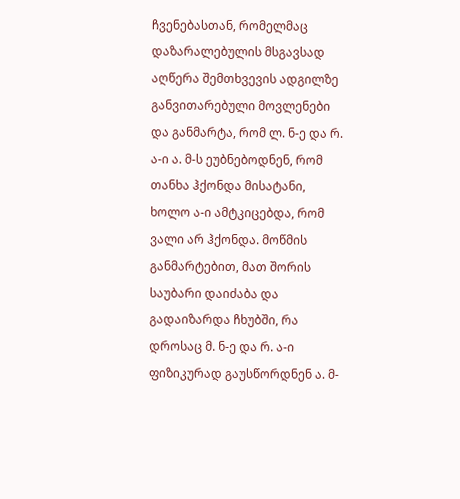ჩვენებასთან, რომელმაც დაზარალებულის მსგავსად აღწერა შემთხვევის ადგილზე განვითარებული მოვლენები და განმარტა, რომ ლ. ნ-ე და რ. ა-ი ა. მ-ს ეუბნებოდნენ, რომ თანხა ჰქონდა მისატანი, ხოლო ა-ი ამტკიცებდა, რომ ვალი არ ჰქონდა. მოწმის განმარტებით, მათ შორის საუბარი დაიძაბა და გადაიზარდა ჩხუბში, რა დროსაც მ. ნ-ე და რ. ა-ი ფიზიკურად გაუსწორდნენ ა. მ-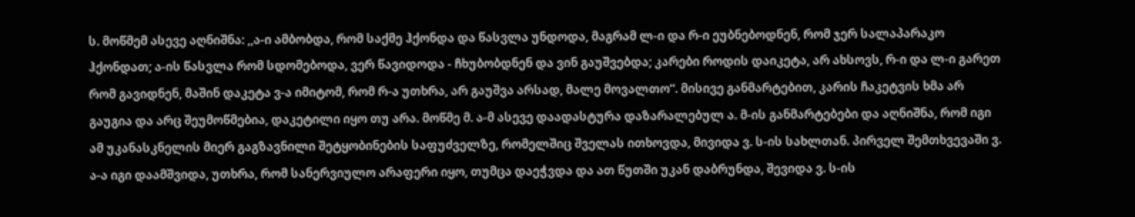ს. მოწმემ ასევე აღნიშნა: ,,ა-ი ამბობდა, რომ საქმე ჰქონდა და წასვლა უნდოდა, მაგრამ ლ-ი და რ-ი ეუბნებოდნენ, რომ ჯერ სალაპარაკო ჰქონდათ; ა-ის წასვლა რომ სდომებოდა, ვერ წავიდოდა - ჩხუბობდნენ და ვინ გაუშვებდა; კარები როდის დაიკეტა, არ ახსოვს, რ-ი და ლ-ი გარეთ რომ გავიდნენ, მაშინ დაკეტა ვ-ა იმიტომ, რომ რ-ა უთხრა, არ გაუშვა არსად, მალე მოვალთო“. მისივე განმარტებით, კარის ჩაკეტვის ხმა არ გაუგია და არც შეუმოწმებია, დაკეტილი იყო თუ არა. მოწმე მ. ა-მ ასევე დაადასტურა დაზარალებულ ა. მ-ის განმარტებები და აღნიშნა, რომ იგი ამ უკანასკნელის მიერ გაგზავნილი შეტყობინების საფუძველზე, რომელშიც შველას ითხოვდა, მივიდა ვ. ს-ის სახლთან. პირველ შემთხვევაში ვ. ა-ა იგი დაამშვიდა, უთხრა, რომ სანერვიულო არაფერი იყო, თუმცა დაეჭვდა და ათ წუთში უკან დაბრუნდა, შევიდა ვ. ს-ის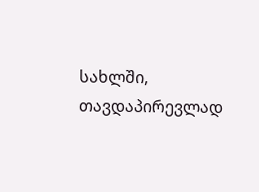სახლში, თავდაპირევლად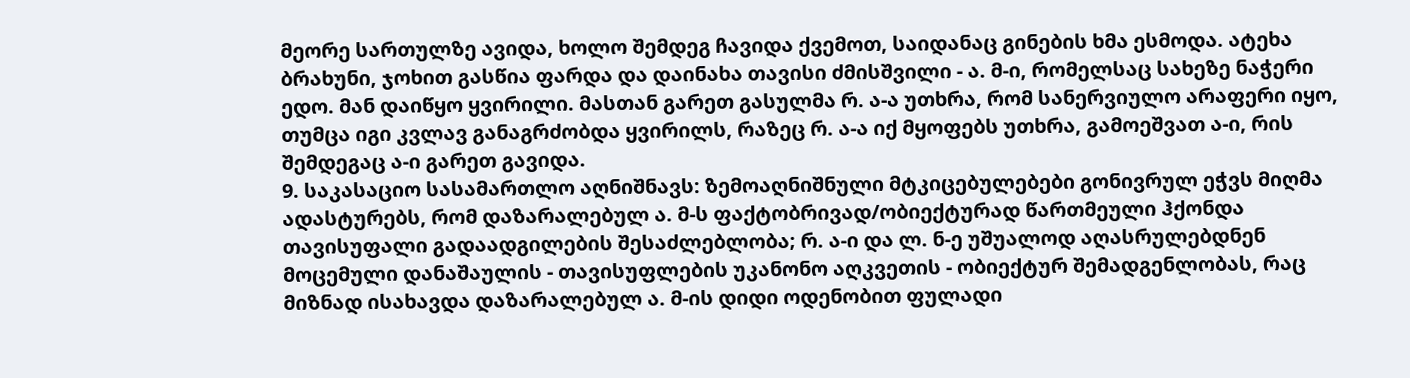მეორე სართულზე ავიდა, ხოლო შემდეგ ჩავიდა ქვემოთ, საიდანაც გინების ხმა ესმოდა. ატეხა ბრახუნი, ჯოხით გასწია ფარდა და დაინახა თავისი ძმისშვილი - ა. მ-ი, რომელსაც სახეზე ნაჭერი ედო. მან დაიწყო ყვირილი. მასთან გარეთ გასულმა რ. ა-ა უთხრა, რომ სანერვიულო არაფერი იყო, თუმცა იგი კვლავ განაგრძობდა ყვირილს, რაზეც რ. ა-ა იქ მყოფებს უთხრა, გამოეშვათ ა-ი, რის შემდეგაც ა-ი გარეთ გავიდა.
9. საკასაციო სასამართლო აღნიშნავს: ზემოაღნიშნული მტკიცებულებები გონივრულ ეჭვს მიღმა ადასტურებს, რომ დაზარალებულ ა. მ-ს ფაქტობრივად/ობიექტურად წართმეული ჰქონდა თავისუფალი გადაადგილების შესაძლებლობა; რ. ა-ი და ლ. ნ-ე უშუალოდ აღასრულებდნენ მოცემული დანაშაულის - თავისუფლების უკანონო აღკვეთის - ობიექტურ შემადგენლობას, რაც მიზნად ისახავდა დაზარალებულ ა. მ-ის დიდი ოდენობით ფულადი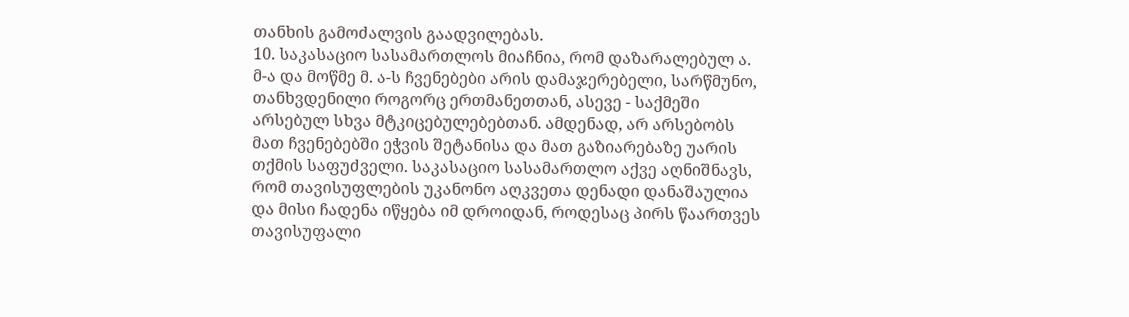თანხის გამოძალვის გაადვილებას.
10. საკასაციო სასამართლოს მიაჩნია, რომ დაზარალებულ ა. მ-ა და მოწმე მ. ა-ს ჩვენებები არის დამაჯერებელი, სარწმუნო, თანხვდენილი როგორც ერთმანეთთან, ასევე - საქმეში არსებულ სხვა მტკიცებულებებთან. ამდენად, არ არსებობს მათ ჩვენებებში ეჭვის შეტანისა და მათ გაზიარებაზე უარის თქმის საფუძველი. საკასაციო სასამართლო აქვე აღნიშნავს, რომ თავისუფლების უკანონო აღკვეთა დენადი დანაშაულია და მისი ჩადენა იწყება იმ დროიდან, როდესაც პირს წაართვეს თავისუფალი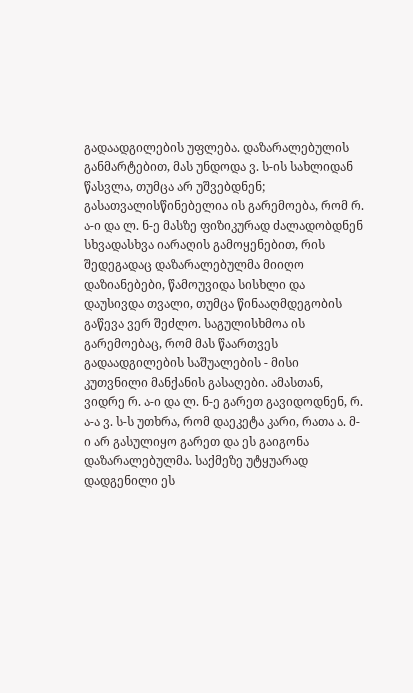გადაადგილების უფლება. დაზარალებულის განმარტებით, მას უნდოდა ვ. ს-ის სახლიდან წასვლა, თუმცა არ უშვებდნენ; გასათვალისწინებელია ის გარემოება, რომ რ. ა-ი და ლ. ნ-ე მასზე ფიზიკურად ძალადობდნენ სხვადასხვა იარაღის გამოყენებით, რის შედეგადაც დაზარალებულმა მიიღო დაზიანებები, წამოუვიდა სისხლი და დაუსივდა თვალი, თუმცა წინააღმდეგობის გაწევა ვერ შეძლო. საგულისხმოა ის გარემოებაც, რომ მას წაართვეს გადაადგილების საშუალების - მისი კუთვნილი მანქანის გასაღები. ამასთან, ვიდრე რ. ა-ი და ლ. ნ-ე გარეთ გავიდოდნენ, რ. ა-ა ვ. ს-ს უთხრა, რომ დაეკეტა კარი, რათა ა. მ-ი არ გასულიყო გარეთ და ეს გაიგონა დაზარალებულმა. საქმეზე უტყუარად დადგენილი ეს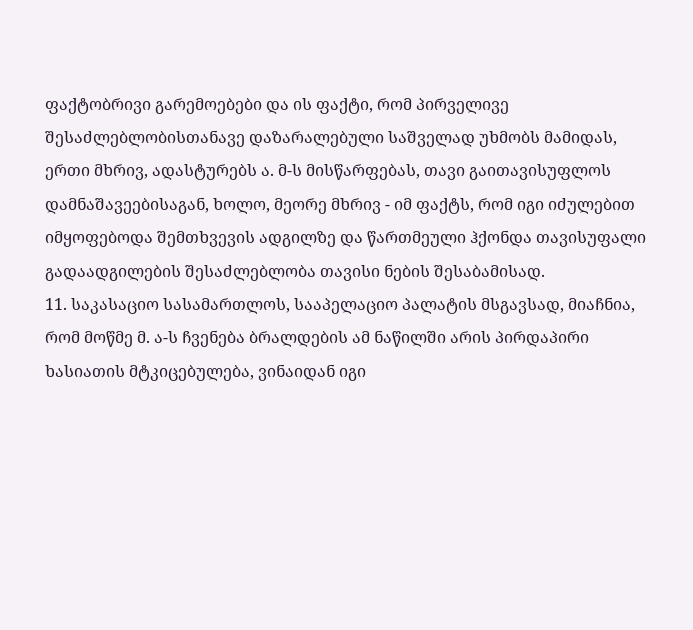ფაქტობრივი გარემოებები და ის ფაქტი, რომ პირველივე შესაძლებლობისთანავე დაზარალებული საშველად უხმობს მამიდას, ერთი მხრივ, ადასტურებს ა. მ-ს მისწარფებას, თავი გაითავისუფლოს დამნაშავეებისაგან, ხოლო, მეორე მხრივ - იმ ფაქტს, რომ იგი იძულებით იმყოფებოდა შემთხვევის ადგილზე და წართმეული ჰქონდა თავისუფალი გადაადგილების შესაძლებლობა თავისი ნების შესაბამისად.
11. საკასაციო სასამართლოს, სააპელაციო პალატის მსგავსად, მიაჩნია, რომ მოწმე მ. ა-ს ჩვენება ბრალდების ამ ნაწილში არის პირდაპირი ხასიათის მტკიცებულება, ვინაიდან იგი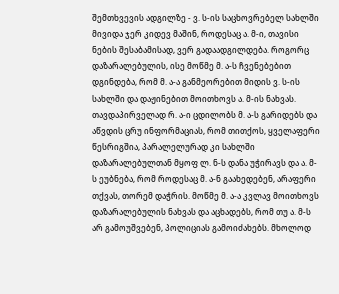შემთხვევის ადგილზე - ვ. ს-ის საცხოვრებელ სახლში მივიდა ჯერ კიდევ მაშინ, როდესაც ა. მ-ი, თავისი ნების შესაბამისად, ვერ გადაადგილდება. როგორც დაზარალებულის, ისე მოწმე მ. ა-ს ჩვენებებით დგინდება, რომ მ. ა-ა განმეორებით მიდის ვ. ს-ის სახლში და დაჟინებით მოითხოვს ა. მ-ის ნახვას. თავდაპირველად რ. ა-ი ცდილობს მ. ა-ს გარიდებს და აწვდის ცრუ ინფორმაციას, რომ თითქოს, ყველაფერი წესრიგშია, პარალელურად კი სახლში დაზარალებულთან მყოფ ლ. ნ-ს დანა უჭირავს და ა. მ-ს ეუბნება, რომ როდესაც მ. ა-ნ გაახედებენ, არაფერი თქვას, თორემ დაჭრის. მოწმე მ. ა-ა კვლავ მოითხოვს დაზარალებულის ნახვას და აცხადებს, რომ თუ ა. მ-ს არ გამოუშვებენ, პოლიციას გამოიძახებს. მხოლოდ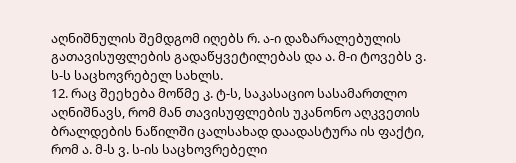აღნიშნულის შემდგომ იღებს რ. ა-ი დაზარალებულის გათავისუფლების გადაწყვეტილებას და ა. მ-ი ტოვებს ვ. ს-ს საცხოვრებელ სახლს.
12. რაც შეეხება მოწმე კ. ტ-ს, საკასაციო სასამართლო აღნიშნავს, რომ მან თავისუფლების უკანონო აღკვეთის ბრალდების ნაწილში ცალსახად დაადასტურა ის ფაქტი, რომ ა. მ-ს ვ. ს-ის საცხოვრებელი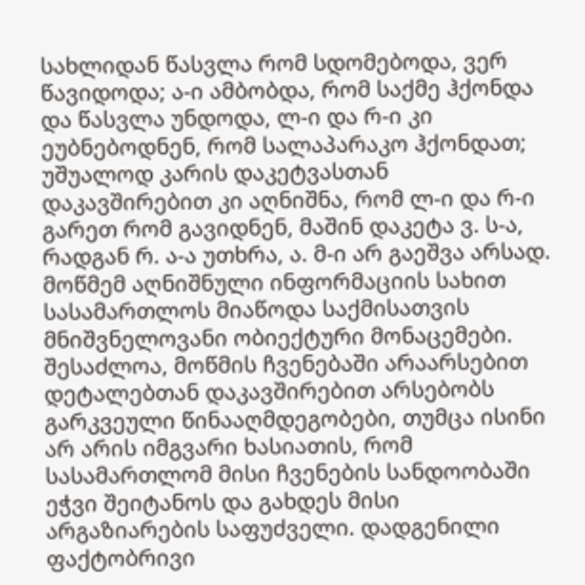სახლიდან წასვლა რომ სდომებოდა, ვერ წავიდოდა; ა-ი ამბობდა, რომ საქმე ჰქონდა და წასვლა უნდოდა, ლ-ი და რ-ი კი ეუბნებოდნენ, რომ სალაპარაკო ჰქონდათ; უშუალოდ კარის დაკეტვასთან დაკავშირებით კი აღნიშნა, რომ ლ-ი და რ-ი გარეთ რომ გავიდნენ, მაშინ დაკეტა ვ. ს-ა, რადგან რ. ა-ა უთხრა, ა. მ-ი არ გაეშვა არსად. მოწმემ აღნიშნული ინფორმაციის სახით სასამართლოს მიაწოდა საქმისათვის მნიშვნელოვანი ობიექტური მონაცემები. შესაძლოა, მოწმის ჩვენებაში არაარსებით დეტალებთან დაკავშირებით არსებობს გარკვეული წინააღმდეგობები, თუმცა ისინი არ არის იმგვარი ხასიათის, რომ სასამართლომ მისი ჩვენების სანდოობაში ეჭვი შეიტანოს და გახდეს მისი არგაზიარების საფუძველი. დადგენილი ფაქტობრივი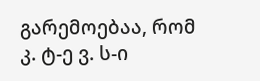გარემოებაა, რომ კ. ტ-ე ვ. ს-ი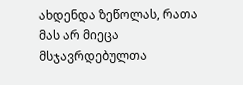ახდენდა ზეწოლას, რათა მას არ მიეცა მსჯავრდებულთა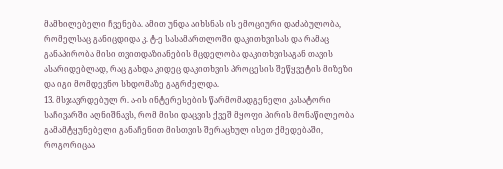მამხილებელი ჩვენება. ამით უნდა აიხსნას ის ემოციური დაძაბულობა, რომელსაც განიცდიდა კ. ტ-ე სასამართლოში დაკითხვისას და რამაც განაპირობა მისი თვითდაზიანების მცდელობა დაკითხვისაგან თავის ასარიდებლად, რაც გახდა კიდეც დაკითხვის პროცესის შეწყვეტის მიზეზი და იგი მომდევნო სხდომაზე გაგრძელდა.
13. მსჯავრდებულ რ. ა-ის ინტერესების წარმომადგენელი კასატორი საჩივარში აღნიშნავს, რომ მისი დაცვის ქვეშ მყოფი პირის მონაწილეობა გამამტყუნებელი განაჩენით მისთვის შერაცხულ ისეთ ქმედებაში, როგორიცაა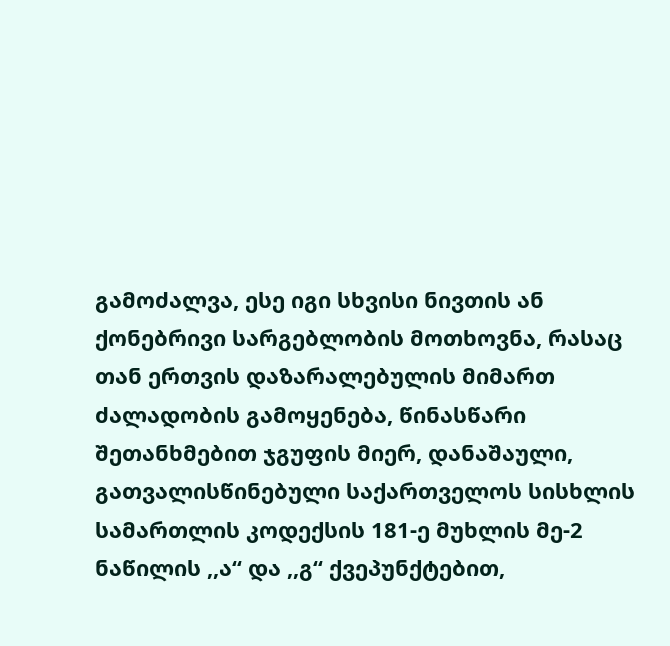გამოძალვა, ესე იგი სხვისი ნივთის ან ქონებრივი სარგებლობის მოთხოვნა, რასაც თან ერთვის დაზარალებულის მიმართ ძალადობის გამოყენება, წინასწარი შეთანხმებით ჯგუფის მიერ, დანაშაული, გათვალისწინებული საქართველოს სისხლის სამართლის კოდექსის 181-ე მუხლის მე-2 ნაწილის ,,ა“ და ,,გ“ ქვეპუნქტებით,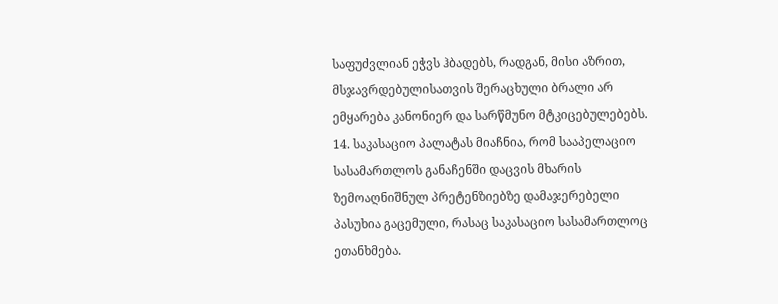საფუძვლიან ეჭვს ჰბადებს, რადგან, მისი აზრით, მსჯავრდებულისათვის შერაცხული ბრალი არ ემყარება კანონიერ და სარწმუნო მტკიცებულებებს.
14. საკასაციო პალატას მიაჩნია, რომ სააპელაციო სასამართლოს განაჩენში დაცვის მხარის ზემოაღნიშნულ პრეტენზიებზე დამაჯერებელი პასუხია გაცემული, რასაც საკასაციო სასამართლოც ეთანხმება.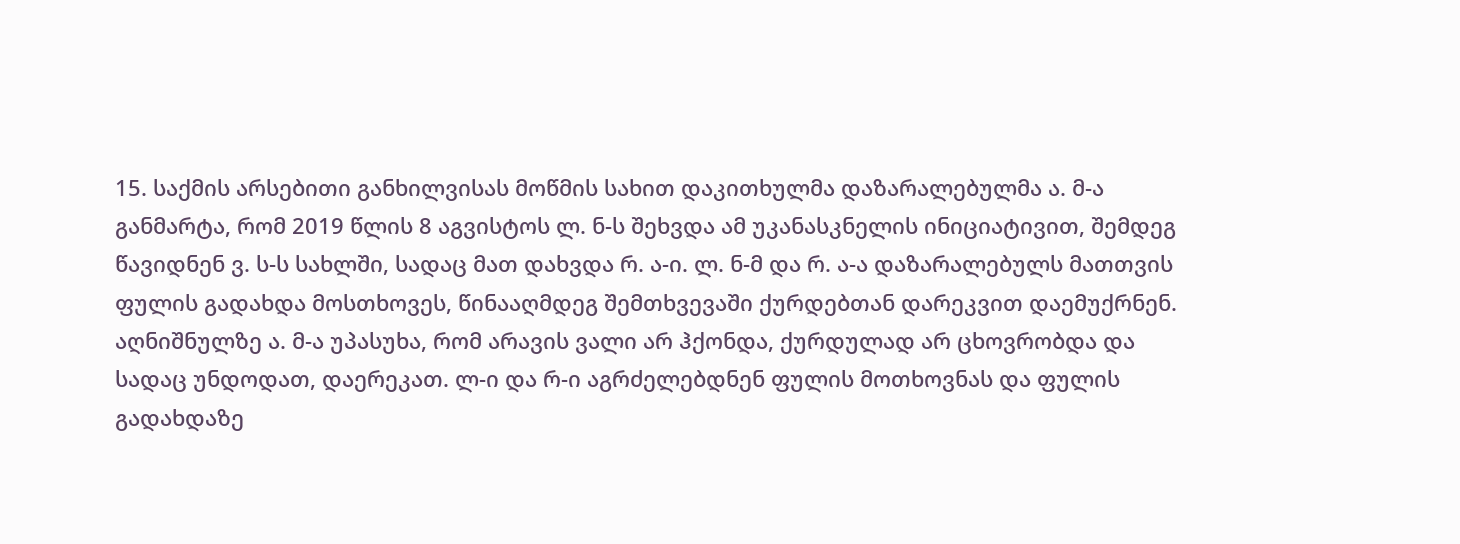15. საქმის არსებითი განხილვისას მოწმის სახით დაკითხულმა დაზარალებულმა ა. მ-ა განმარტა, რომ 2019 წლის 8 აგვისტოს ლ. ნ-ს შეხვდა ამ უკანასკნელის ინიციატივით, შემდეგ წავიდნენ ვ. ს-ს სახლში, სადაც მათ დახვდა რ. ა-ი. ლ. ნ-მ და რ. ა-ა დაზარალებულს მათთვის ფულის გადახდა მოსთხოვეს, წინააღმდეგ შემთხვევაში ქურდებთან დარეკვით დაემუქრნენ. აღნიშნულზე ა. მ-ა უპასუხა, რომ არავის ვალი არ ჰქონდა, ქურდულად არ ცხოვრობდა და სადაც უნდოდათ, დაერეკათ. ლ-ი და რ-ი აგრძელებდნენ ფულის მოთხოვნას და ფულის გადახდაზე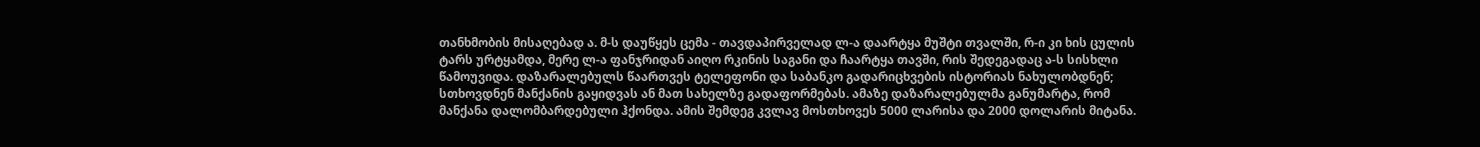თანხმობის მისაღებად ა. მ-ს დაუწყეს ცემა - თავდაპირველად ლ-ა დაარტყა მუშტი თვალში, რ-ი კი ხის ცულის ტარს ურტყამდა, მერე ლ-ა ფანჯრიდან აიღო რკინის საგანი და ჩაარტყა თავში, რის შედეგადაც ა-ს სისხლი წამოუვიდა. დაზარალებულს წაართვეს ტელეფონი და საბანკო გადარიცხვების ისტორიას ნახულობდნენ; სთხოვდნენ მანქანის გაყიდვას ან მათ სახელზე გადაფორმებას. ამაზე დაზარალებულმა განუმარტა, რომ მანქანა დალომბარდებული ჰქონდა. ამის შემდეგ კვლავ მოსთხოვეს 5000 ლარისა და 2000 დოლარის მიტანა.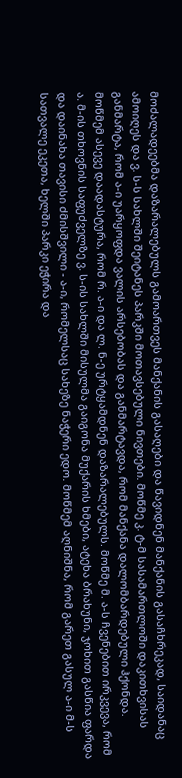მოძალადეებმა დაზარალებულს გამოართვეს მანქანის გასაღები და წავიდნენ მანქანის გასაჩხრეკად, საიდანაც ამოიღეს და ვ. ს-ს სახლში შეიტანეს პარკში მოთავსებული ნივთები. მოწმე კ. ტ-მ სასამართლოში დაკითხვისას განმარტა, რომ ა-ი უარყოფდა ვალის არსებობას და განმარტავდა, რომ მანქანა დალომბარდებული ჰქონდა. მოწმემ ასევე დაადასტურა, რომ რ. ა-ი და ლ. ნ-ე ურტყამდნენ დაზარალებულს. მოწმე მ. ა-ს ჩვენებით ირკვევა, რომ ა. მ-ის თხოვნის საფუძველზე ვ. ს-ის სახლში მისულმა გაიგონა მუქარის ხმები, ატეხა ბრახუნი, ჯოხით გასწია ფარდა და დაინახა თავისი ძმისშვილი - ა-ი, რომელსაც სახეზე ნაჭერი ედო. მოწმემ აღნიშნა, რომ გარეთ გასულ ა-ი მ-ს სათვალე ეკეთა, ხელში პარკი ეჭირა და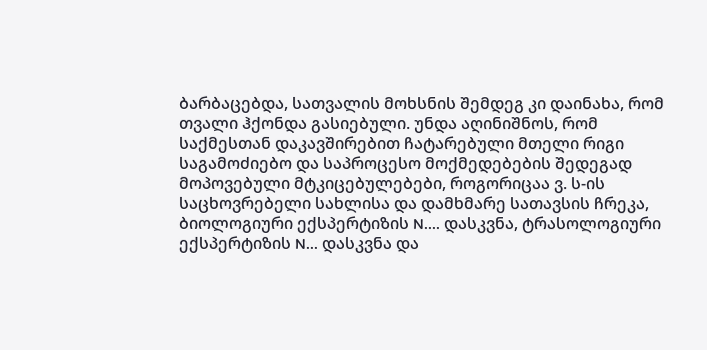ბარბაცებდა, სათვალის მოხსნის შემდეგ კი დაინახა, რომ თვალი ჰქონდა გასიებული. უნდა აღინიშნოს, რომ საქმესთან დაკავშირებით ჩატარებული მთელი რიგი საგამოძიებო და საპროცესო მოქმედებების შედეგად მოპოვებული მტკიცებულებები, როგორიცაა ვ. ს-ის საცხოვრებელი სახლისა და დამხმარე სათავსის ჩრეკა, ბიოლოგიური ექსპერტიზის N.... დასკვნა, ტრასოლოგიური ექსპერტიზის N... დასკვნა და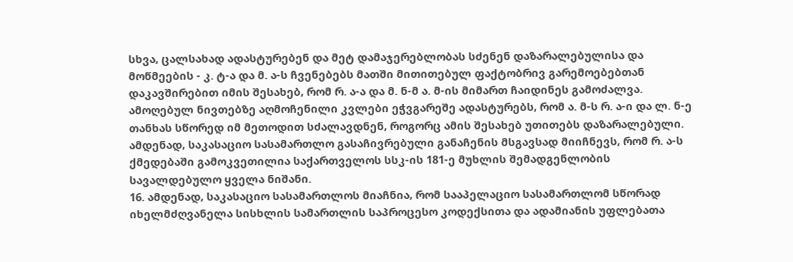სხვა, ცალსახად ადასტურებენ და მეტ დამაჯერებლობას სძენენ დაზარალებულისა და მოწმეების - კ. ტ-ა და მ. ა-ს ჩვენებებს მათში მითითებულ ფაქტობრივ გარემოებებთან დაკავშირებით იმის შესახებ, რომ რ. ა-ა და მ. ნ-მ ა. მ-ის მიმართ ჩაიდინეს გამოძალვა. ამოღებულ ნივთებზე აღმოჩენილი კვლები ეჭვგარეშე ადასტურებს, რომ ა. მ-ს რ. ა-ი და ლ. ნ-ე თანხას სწორედ იმ მეთოდით სძალავდნენ, როგორც ამის შესახებ უთითებს დაზარალებული. ამდენად, საკასაციო სასამართლო გასაჩივრებული განაჩენის მსგავსად მიიჩნევს, რომ რ. ა-ს ქმედებაში გამოკვეთილია საქართველოს სსკ-ის 181-ე მუხლის შემადგენლობის სავალდებულო ყველა ნიშანი.
16. ამდენად, საკასაციო სასამართლოს მიაჩნია, რომ სააპელაციო სასამართლომ სწორად იხელმძღვანელა სისხლის სამართლის საპროცესო კოდექსითა და ადამიანის უფლებათა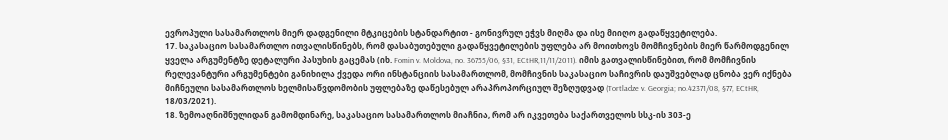ევროპული სასამართლოს მიერ დადგენილი მტკიცების სტანდარტით - გონივრულ ეჭვს მიღმა და ისე მიიღო გადაწყვეტილება.
17. საკასაციო სასამართლო ითვალისწინებს, რომ დასაბუთებული გადაწყვეტილების უფლება არ მოითხოვს მომჩივნების მიერ წარმოდგენილ ყველა არგუმენტზე დეტალური პასუხის გაცემას (იხ. Fomin v. Moldova, no. 36755/06, §31, ECtHR,11/11/2011). იმის გათვალისწინებით, რომ მომჩივნის რელევანტური არგუმენტები განიხილა ქვედა ორი ინსტანციის სასამართლომ, მომჩივნის საკასაციო საჩივრის დაუშვებლად ცნობა ვერ იქნება მიჩნეული სასამართლოს ხელმისაწვდომობის უფლებაზე დაწესებულ არაპროპორციულ შეზღუდვად (Tortladze v. Georgia; no.42371/08, §77, ECtHR, 18/03/2021).
18. ზემოაღნიშნულიდან გამომდინარე, საკასაციო სასამართლოს მიაჩნია, რომ არ იკვეთება საქართველოს სსკ-ის 303-ე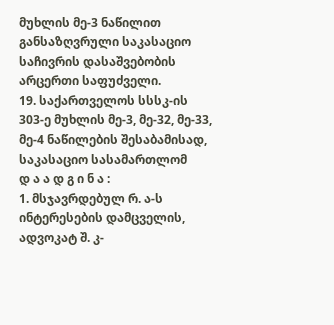მუხლის მე-3 ნაწილით განსაზღვრული საკასაციო საჩივრის დასაშვებობის არცერთი საფუძველი.
19. საქართველოს სსსკ-ის 303-ე მუხლის მე-3, მე-32, მე-33, მე-4 ნაწილების შესაბამისად, საკასაციო სასამართლომ
დ ა ა დ გ ი ნ ა :
1. მსჯავრდებულ რ. ა-ს ინტერესების დამცველის, ადვოკატ შ. კ-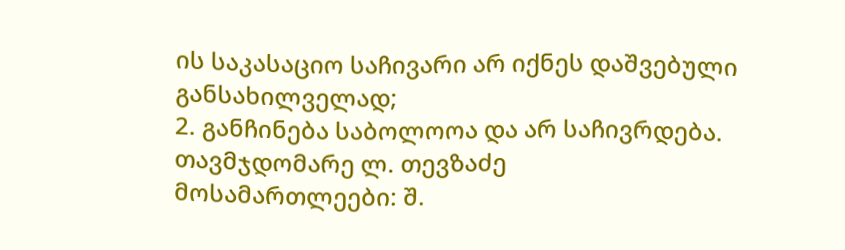ის საკასაციო საჩივარი არ იქნეს დაშვებული განსახილველად;
2. განჩინება საბოლოოა და არ საჩივრდება.
თავმჯდომარე ლ. თევზაძე
მოსამართლეები: შ.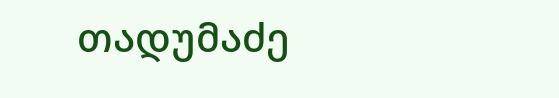თადუმაძე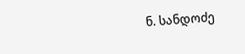ნ. სანდოძე